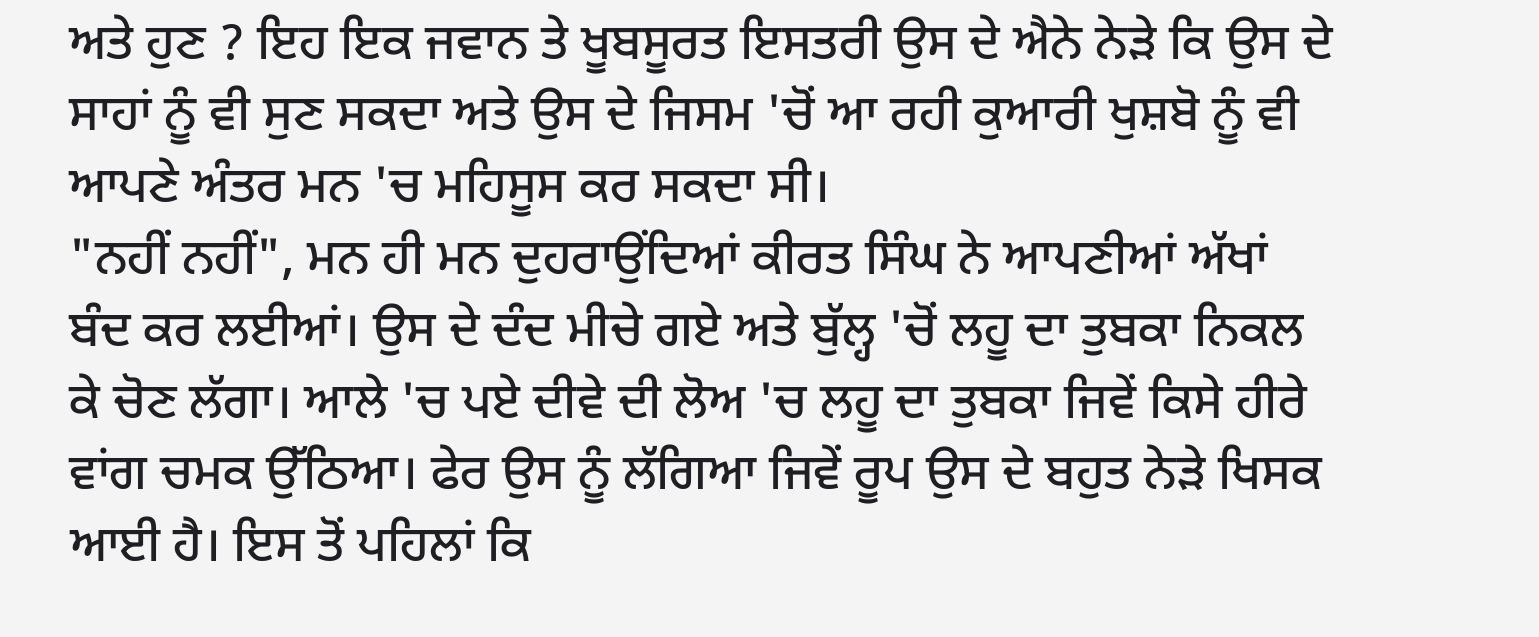ਅਤੇ ਹੁਣ ? ਇਹ ਇਕ ਜਵਾਨ ਤੇ ਖੂਬਸੂਰਤ ਇਸਤਰੀ ਉਸ ਦੇ ਐਨੇ ਨੇੜੇ ਕਿ ਉਸ ਦੇ ਸਾਹਾਂ ਨੂੰ ਵੀ ਸੁਣ ਸਕਦਾ ਅਤੇ ਉਸ ਦੇ ਜਿਸਮ 'ਚੋਂ ਆ ਰਹੀ ਕੁਆਰੀ ਖੁਸ਼ਬੋ ਨੂੰ ਵੀ ਆਪਣੇ ਅੰਤਰ ਮਨ 'ਚ ਮਹਿਸੂਸ ਕਰ ਸਕਦਾ ਸੀ।
"ਨਹੀਂ ਨਹੀਂ", ਮਨ ਹੀ ਮਨ ਦੁਹਰਾਉਂਦਿਆਂ ਕੀਰਤ ਸਿੰਘ ਨੇ ਆਪਣੀਆਂ ਅੱਖਾਂ ਬੰਦ ਕਰ ਲਈਆਂ। ਉਸ ਦੇ ਦੰਦ ਮੀਚੇ ਗਏ ਅਤੇ ਬੁੱਲ੍ਹ 'ਚੋਂ ਲਹੂ ਦਾ ਤੁਬਕਾ ਨਿਕਲ ਕੇ ਚੋਣ ਲੱਗਾ। ਆਲੇ 'ਚ ਪਏ ਦੀਵੇ ਦੀ ਲੋਅ 'ਚ ਲਹੂ ਦਾ ਤੁਬਕਾ ਜਿਵੇਂ ਕਿਸੇ ਹੀਰੇ ਵਾਂਗ ਚਮਕ ਉੱਠਿਆ। ਫੇਰ ਉਸ ਨੂੰ ਲੱਗਿਆ ਜਿਵੇਂ ਰੂਪ ਉਸ ਦੇ ਬਹੁਤ ਨੇੜੇ ਖਿਸਕ ਆਈ ਹੈ। ਇਸ ਤੋਂ ਪਹਿਲਾਂ ਕਿ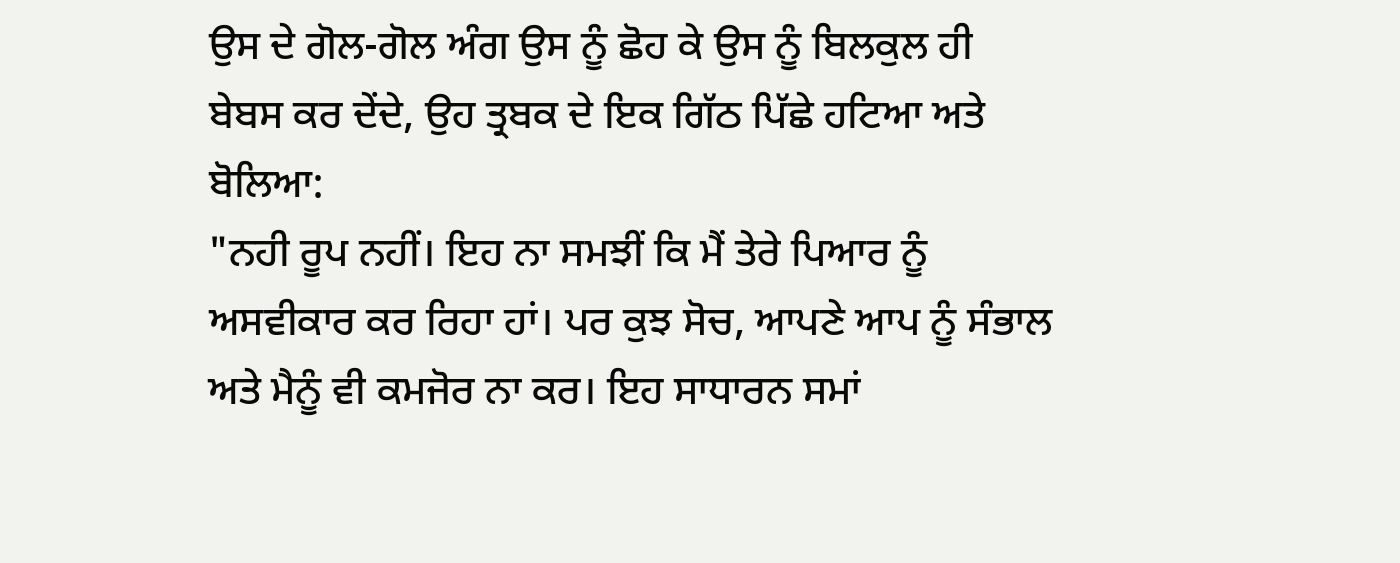ਉਸ ਦੇ ਗੋਲ-ਗੋਲ ਅੰਗ ਉਸ ਨੂੰ ਛੋਹ ਕੇ ਉਸ ਨੂੰ ਬਿਲਕੁਲ ਹੀ ਬੇਬਸ ਕਰ ਦੇਂਦੇ, ਉਹ ਤ੍ਰਬਕ ਦੇ ਇਕ ਗਿੱਠ ਪਿੱਛੇ ਹਟਿਆ ਅਤੇ ਬੋਲਿਆ:
"ਨਹੀ ਰੂਪ ਨਹੀਂ। ਇਹ ਨਾ ਸਮਝੀਂ ਕਿ ਮੈਂ ਤੇਰੇ ਪਿਆਰ ਨੂੰ ਅਸਵੀਕਾਰ ਕਰ ਰਿਹਾ ਹਾਂ। ਪਰ ਕੁਝ ਸੋਚ, ਆਪਣੇ ਆਪ ਨੂੰ ਸੰਭਾਲ ਅਤੇ ਮੈਨੂੰ ਵੀ ਕਮਜੋਰ ਨਾ ਕਰ। ਇਹ ਸਾਧਾਰਨ ਸਮਾਂ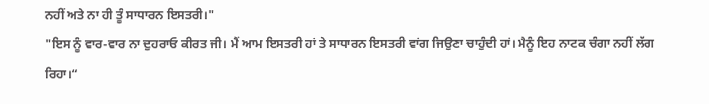ਨਹੀਂ ਅਤੇ ਨਾ ਹੀ ਤੂੰ ਸਾਧਾਰਨ ਇਸਤਰੀ।"
"ਇਸ ਨੂੰ ਵਾਰ-ਵਾਰ ਨਾ ਦੁਹਰਾਓ ਕੀਰਤ ਜੀ। ਮੈਂ ਆਮ ਇਸਤਰੀ ਹਾਂ ਤੇ ਸਾਧਾਰਨ ਇਸਤਰੀ ਵਾਂਗ ਜਿਉਣਾ ਚਾਹੁੰਦੀ ਹਾਂ। ਮੈਨੂੰ ਇਹ ਨਾਟਕ ਚੰਗਾ ਨਹੀਂ ਲੱਗ ਰਿਹਾ।“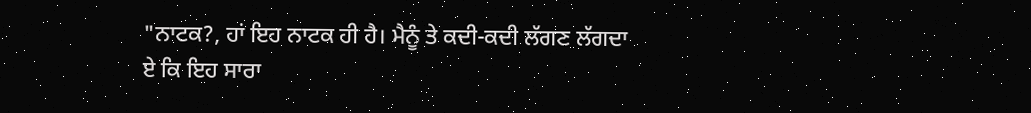"ਨਾਟਕ?, ਹਾਂ ਇਹ ਨਾਟਕ ਹੀ ਹੈ। ਮੈਨੂੰ ਤੇ ਕਦੀ-ਕਦੀ ਲੱਗਣ ਲੱਗਦਾ ਏ ਕਿ ਇਹ ਸਾਰਾ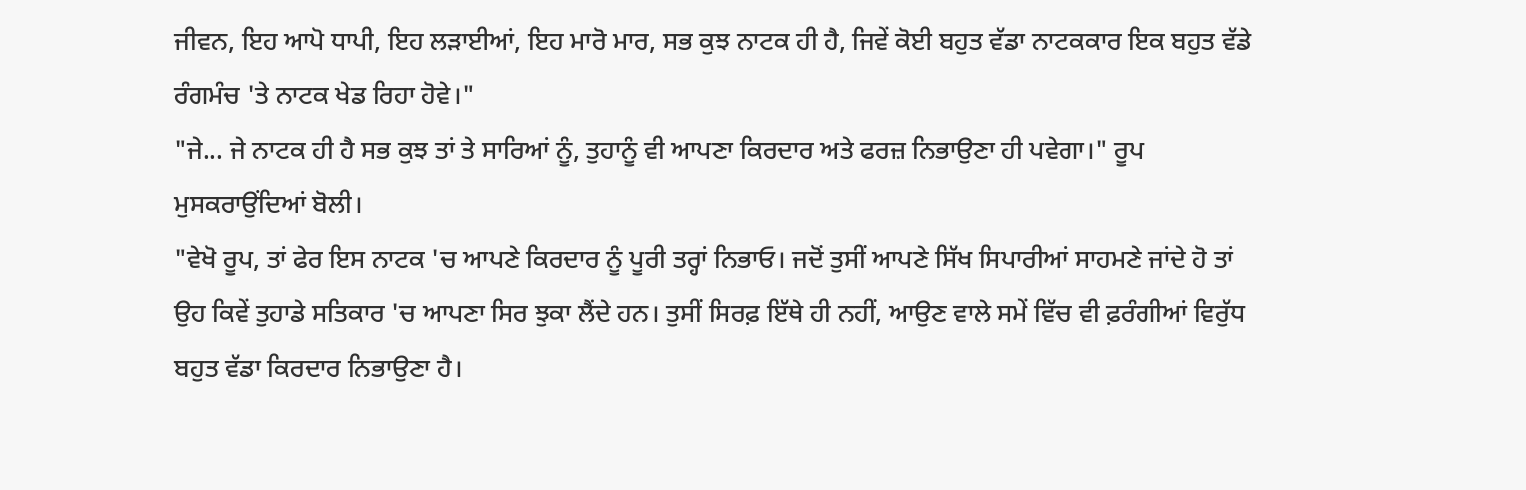ਜੀਵਨ, ਇਹ ਆਪੋ ਧਾਪੀ, ਇਹ ਲੜਾਈਆਂ, ਇਹ ਮਾਰੋ ਮਾਰ, ਸਭ ਕੁਝ ਨਾਟਕ ਹੀ ਹੈ, ਜਿਵੇਂ ਕੋਈ ਬਹੁਤ ਵੱਡਾ ਨਾਟਕਕਾਰ ਇਕ ਬਹੁਤ ਵੱਡੇ ਰੰਗਮੰਚ 'ਤੇ ਨਾਟਕ ਖੇਡ ਰਿਹਾ ਹੋਵੇ।"
"ਜੇ... ਜੇ ਨਾਟਕ ਹੀ ਹੈ ਸਭ ਕੁਝ ਤਾਂ ਤੇ ਸਾਰਿਆਂ ਨੂੰ, ਤੁਹਾਨੂੰ ਵੀ ਆਪਣਾ ਕਿਰਦਾਰ ਅਤੇ ਫਰਜ਼ ਨਿਭਾਉਣਾ ਹੀ ਪਵੇਗਾ।" ਰੂਪ ਮੁਸਕਰਾਉਂਦਿਆਂ ਬੋਲੀ।
"ਵੇਖੋ ਰੂਪ, ਤਾਂ ਫੇਰ ਇਸ ਨਾਟਕ 'ਚ ਆਪਣੇ ਕਿਰਦਾਰ ਨੂੰ ਪੂਰੀ ਤਰ੍ਹਾਂ ਨਿਭਾਓ। ਜਦੋਂ ਤੁਸੀਂ ਆਪਣੇ ਸਿੱਖ ਸਿਪਾਰੀਆਂ ਸਾਹਮਣੇ ਜਾਂਦੇ ਹੋ ਤਾਂ ਉਹ ਕਿਵੇਂ ਤੁਹਾਡੇ ਸਤਿਕਾਰ 'ਚ ਆਪਣਾ ਸਿਰ ਝੁਕਾ ਲੈਂਦੇ ਹਨ। ਤੁਸੀਂ ਸਿਰਫ਼ ਇੱਥੇ ਹੀ ਨਹੀਂ, ਆਉਣ ਵਾਲੇ ਸਮੇਂ ਵਿੱਚ ਵੀ ਫ਼ਰੰਗੀਆਂ ਵਿਰੁੱਧ ਬਹੁਤ ਵੱਡਾ ਕਿਰਦਾਰ ਨਿਭਾਉਣਾ ਹੈ।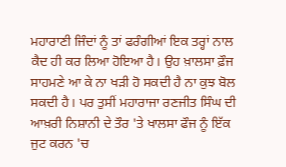ਮਹਾਰਾਣੀ ਜਿੰਦਾਂ ਨੂੰ ਤਾਂ ਫਰੰਗੀਆਂ ਇਕ ਤਰ੍ਹਾਂ ਨਾਲ ਕੈਦ ਹੀ ਕਰ ਲਿਆ ਹੋਇਆ ਹੈ। ਉਹ ਖ਼ਾਲਸਾ ਫ਼ੌਜ ਸਾਹਮਣੇ ਆ ਕੇ ਨਾ ਖੜੀ ਹੋ ਸਕਦੀ ਹੈ ਨਾ ਕੁਝ ਬੋਲ ਸਕਦੀ ਹੈ। ਪਰ ਤੁਸੀਂ ਮਹਾਰਾਜਾ ਰਣਜੀਤ ਸਿੰਘ ਦੀ ਆਖ਼ਰੀ ਨਿਸ਼ਾਨੀ ਦੇ ਤੌਰ 'ਤੇ ਖਾਲਸਾ ਫੌਜ ਨੂੰ ਇੱਕ ਜੁਟ ਕਰਨ 'ਚ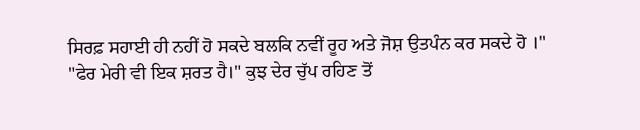ਸਿਰਫ਼ ਸਹਾਈ ਹੀ ਨਹੀਂ ਹੋ ਸਕਦੇ ਬਲਕਿ ਨਵੀਂ ਰੂਹ ਅਤੇ ਜੋਸ਼ ਉਤਪੰਨ ਕਰ ਸਕਦੇ ਹੋ ।"
"ਫੇਰ ਮੇਰੀ ਵੀ ਇਕ ਸ਼ਰਤ ਹੈ।" ਕੁਝ ਦੇਰ ਚੁੱਪ ਰਹਿਣ ਤੋਂ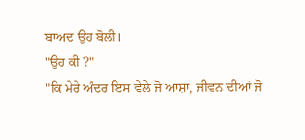ਬਾਅਦ ਉਹ ਬੋਲੀ।
"ਉਹ ਕੀ ?"
"ਕਿ ਮੇਰੇ ਅੰਦਰ ਇਸ ਵੇਲੇ ਜੋ ਆਸ਼ਾ, ਜੀਵਨ ਦੀਆਂ ਜੋ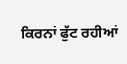ਕਿਰਨਾਂ ਫੁੱਟ ਰਹੀਆਂ